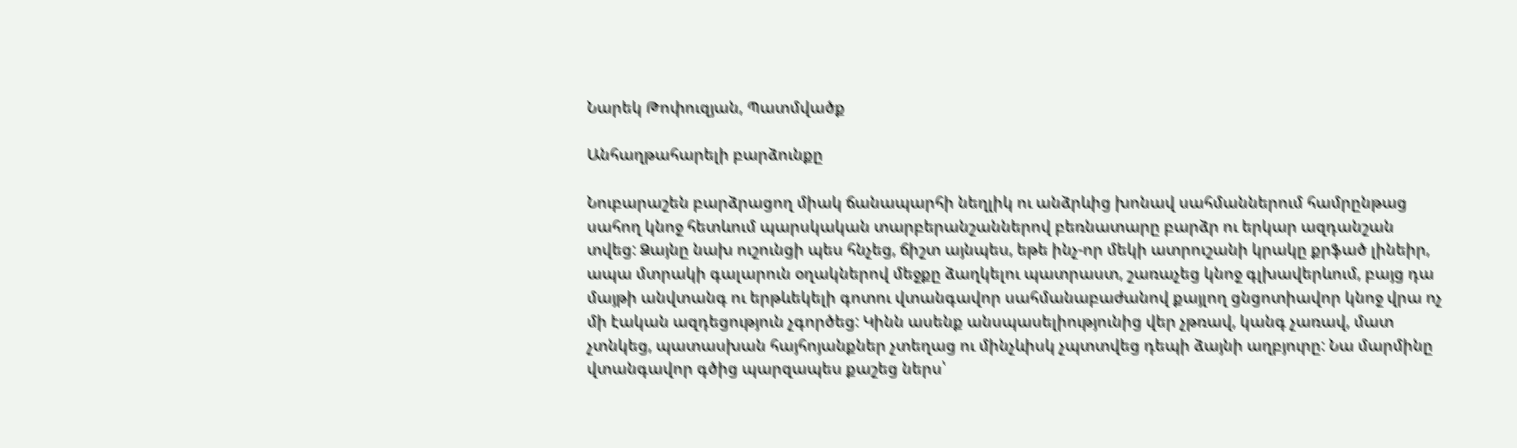Նարեկ Թոփուզյան, Պատմվածք

Անհաղթահարելի բարձունքը

Նուբարաշեն բարձրացող միակ ճանապարհի նեղլիկ ու անձրևից խոնավ սահմաններում համրընթաց սահող կնոջ հետևում պարսկական տարբերանշաններով բեռնատարը բարձր ու երկար ազդանշան տվեց: Ձայնը նախ ուշունցի պես հնչեց, ճիշտ այնպես, եթե ինչ-որ մեկի ատրուշանի կրակը քրֆած լինեիր, ապա մտրակի գալարուն օղակներով մեջքը ձաղկելու պատրաստ, շառաչեց կնոջ գլխավերևում, բայց դա մայթի անվտանգ ու երթևեկելի գոտու վտանգավոր սահմանաբաժանով քայլող ցնցոտիավոր կնոջ վրա ոչ մի էական ազդեցություն չգործեց: Կինն ասենք անսպասելիությունից վեր չթռավ, կանգ չառավ, մատ չտնկեց, պատասխան հայհոյանքներ չտեղաց ու մինչևիսկ չպտտվեց դեպի ձայնի աղբյուրը: Նա մարմինը վտանգավոր գծից պարզապես քաշեց ներս՝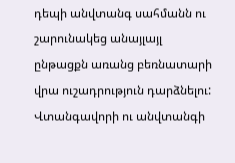դեպի անվտանգ սահմանն ու շարունակեց անայլայլ ընթացքն առանց բեռնատարի վրա ուշադրություն դարձնելու: Վտանգավորի ու անվտանգի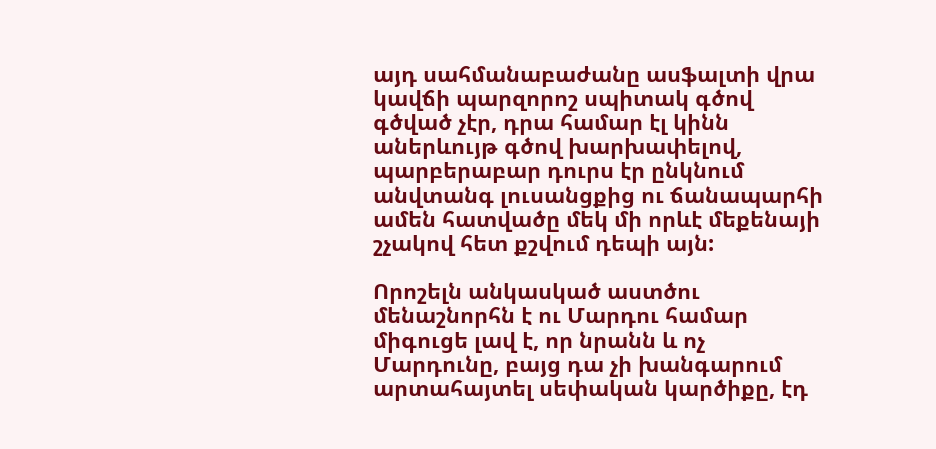այդ սահմանաբաժանը ասֆալտի վրա կավճի պարզորոշ սպիտակ գծով գծված չէր, դրա համար էլ կինն աներևույթ գծով խարխափելով, պարբերաբար դուրս էր ընկնում անվտանգ լուսանցքից ու ճանապարհի ամեն հատվածը մեկ մի որևէ մեքենայի շչակով հետ քշվում դեպի այն:

Որոշելն անկասկած աստծու մենաշնորհն է ու Մարդու համար միգուցե լավ է, որ նրանն և ոչ Մարդունը, բայց դա չի խանգարում արտահայտել սեփական կարծիքը, էդ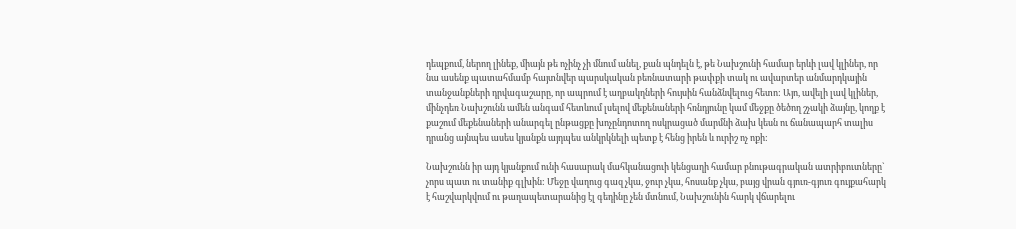դեպքում, ներող լինեք, միայն թե ոչինչ չի մնում անել, քան պնդելն է, թե Նախշունի համար երևի լավ կլիներ, որ նա ասենք պատահմամբ հայտնվեր պարսկական բեռնատարի թափքի տակ ու ավարտեր անմարդկային տանջանքների դրվագաշարը, որ ապրում է աղբակղների հույսին հանձնվելուց հետո: Այո, ավելի լավ կլիներ, մինչդեռ Նախշունն ամեն անգամ հետևում լսելով մեքենաների հռնդյունը կամ մեջքը ծեծող շչակի ձայնը, կողք է քաշում մեքենաների անարգել ընթացքը խոչընդոտող ոսկրացած մարմնի ձախ կեսն ու ճանապարհ տալիս դրանց այնպես ասես կյանքն այդպես անկրկնելի պետք է հենց իրեն և ուրիշ ոչ ոքի:

Նախշունն իր այդ կյանքում ունի հասարակ մահկանացուի կենցաղի համար բնութագրական ատրիբուտները` չորս պատ ու տանիք գլխին: Մեջը վաղուց գազ չկա, ջուր չկա, հոսանք չկա, բայց վրան գյուռ-գյուռ գույքահարկ է հաշվարկվում ու թաղապետարանից էլ գեդինը չեն մտնում, Նախշունին հարկ վճարելու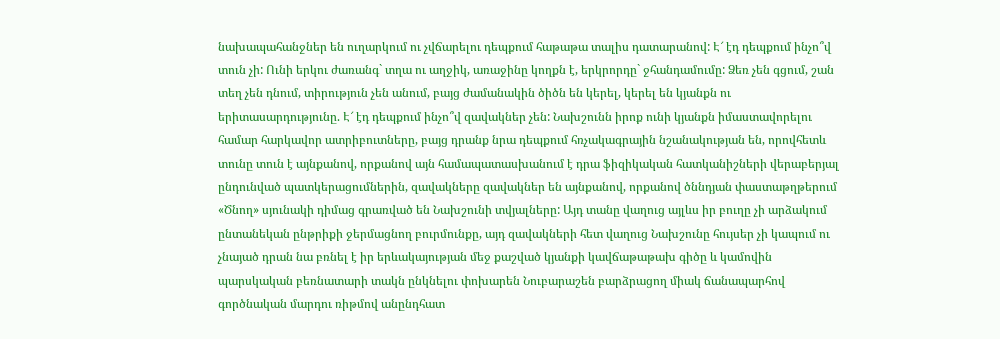նախապահանջներ են ուղարկում ու չվճարելու դեպքում հաթաթա տալիս դատարանով: Է՜ էդ դեպքում ինչո՞վ տուն չի: Ունի երկու ժառանգ` տղա ու աղջիկ, առաջինը կողքն է, երկրորդը` ջհանդամումը: Ձեռ չեն գցում, շան տեղ չեն դնում, տիրություն չեն անում, բայց ժամանակին ծիծն են կերել, կերել են կյանքն ու երիտասարդությունը. Է՜ էդ դեպքում ինչո՞վ զավակներ չեն: Նախշունն իրոք ունի կյանքն իմաստավորելու համար հարկավոր ատրիբուտները, բայց դրանք նրա դեպքում հռչակագրային նշանակության են, որովհետև տունը տուն է այնքանով, որքանով այն համապատասխանում է դրա ֆիզիկական հատկանիշների վերաբերյալ ընդունված պատկերացումներին, զավակները զավակներ են այնքանով, որքանով ծննդյան փաստաթղթերում «Ծնող» սյունակի դիմաց գրառված են Նախշունի տվյալները: Այդ տանը վաղուց այլևս իր բուղը չի արձակում ընտանեկան ընթրիքի ջերմացնող բուրմունքը, այդ զավակների հետ վաղուց Նախշունը հույսեր չի կապում ու չնայած դրան նա բռնել է իր երևակայության մեջ քաշված կյանքի կավճաթաթախ գիծը և կամովին պարսկական բեռնատարի տակն ընկնելու փոխարեն Նուբարաշեն բարձրացող միակ ճանապարհով գործնական մարդու ռիթմով անընդհատ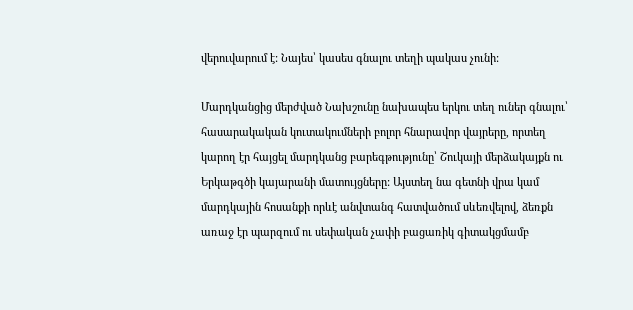վերուվարում է: Նայես՝ կասես գնալու տեղի պակաս չունի:

Մարդկանցից մերժված Նախշունը նախապես երկու տեղ ուներ գնալու՝ հասարակական կուտակումների բոլոր հնարավոր վայրերը, որտեղ կարող էր հայցել մարդկանց բարեգթությունը՝ Շուկայի մերձակայքն ու Երկաթգծի կայարանի մատույցները: Այստեղ նա գետնի վրա կամ մարդկային հոսանքի որևէ անվտանգ հատվածում սևեռվելով, ձեռքն առաջ էր պարզում ու սեփական չափի բացառիկ գիտակցմամբ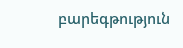բարեգթություն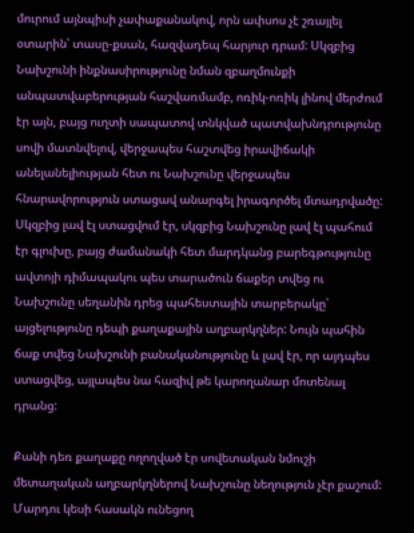մուրում այնպիսի չափաքանակով, որն ափսոս չէ շռայլել օտարին՝ տասը-քսան, հազվադեպ հարյուր դրամ: Սկզբից Նախշունի ինքնասիրությունը նման զբաղմունքի անպատվաբերության հաշվառմամբ, ոռիկ-ոռիկ լինով մերժում էր այն, բայց ուղտի սապատով տնկված պատվախնդրությունը սովի մատնվելով, վերջապես հաշտվեց իրավիճակի անելանելիության հետ ու Նախշունը վերջապես հնարավորություն ստացավ անարգել իրագործել մտադրվածը: Սկզբից լավ էլ ստացվում էր, սկզբից Նախշունը լավ էլ պահում էր գլուխը, բայց ժամանակի հետ մարդկանց բարեգթությունը ավտոյի դիմապակու պես տարածուն ճաքեր տվեց ու Նախշունը սեղանին դրեց պահեստային տարբերակը՝ այցելությունը դեպի քաղաքային աղբարկղներ: Նույն պահին ճաք տվեց Նախշունի բանականությունը և լավ էր, որ այդպես ստացվեց, այլապես նա հազիվ թե կարողանար մոտենալ դրանց:

Քանի դեռ քաղաքը ողողված էր սովետական նմուշի մետաղական աղբարկղներով Նախշունը նեղություն չէր քաշում: Մարդու կեսի հասակն ունեցող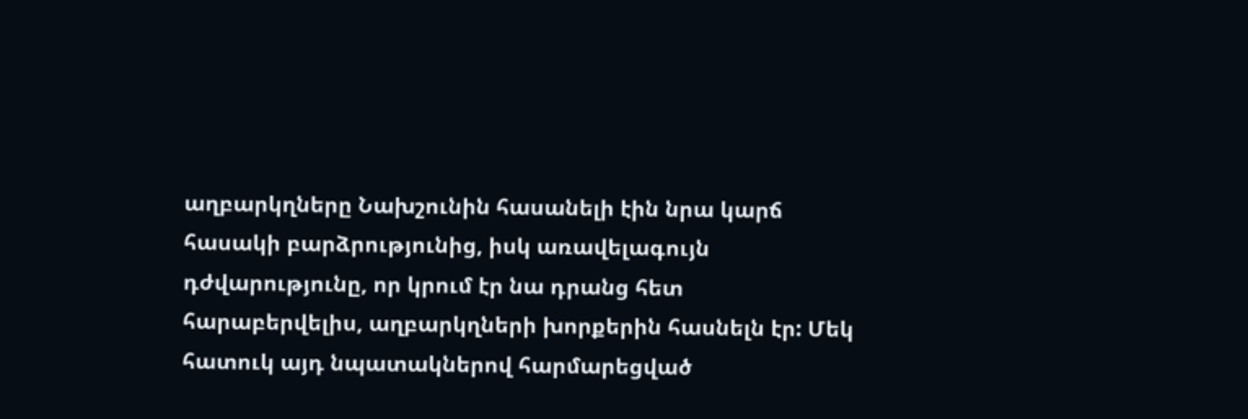աղբարկղները Նախշունին հասանելի էին նրա կարճ հասակի բարձրությունից, իսկ առավելագույն դժվարությունը, որ կրում էր նա դրանց հետ հարաբերվելիս, աղբարկղների խորքերին հասնելն էր: Մեկ հատուկ այդ նպատակներով հարմարեցված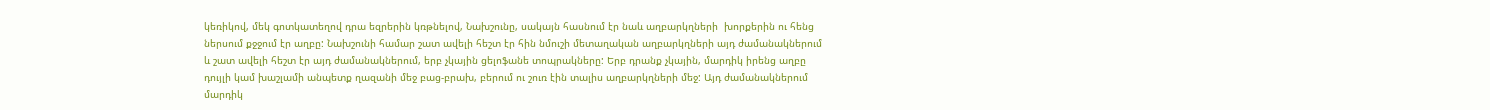կեռիկով, մեկ գոտկատեղով դրա եզրերին կռթնելով, Նախշունը, սակայն հասնում էր նաև աղբարկղների  խորքերին ու հենց ներսում քջջում էր աղբը: Նախշունի համար շատ ավելի հեշտ էր հին նմուշի մետաղական աղբարկղների այդ ժամանակներում և շատ ավելի հեշտ էր այդ ժամանակներում, երբ չկային ցելոֆանե տոպրակները: Երբ դրանք չկային, մարդիկ իրենց աղբը դույլի կամ խաշլամի անպետք ղազանի մեջ բաց-բրախ, բերում ու շուռ էին տալիս աղբարկղների մեջ: Այդ ժամանակներում մարդիկ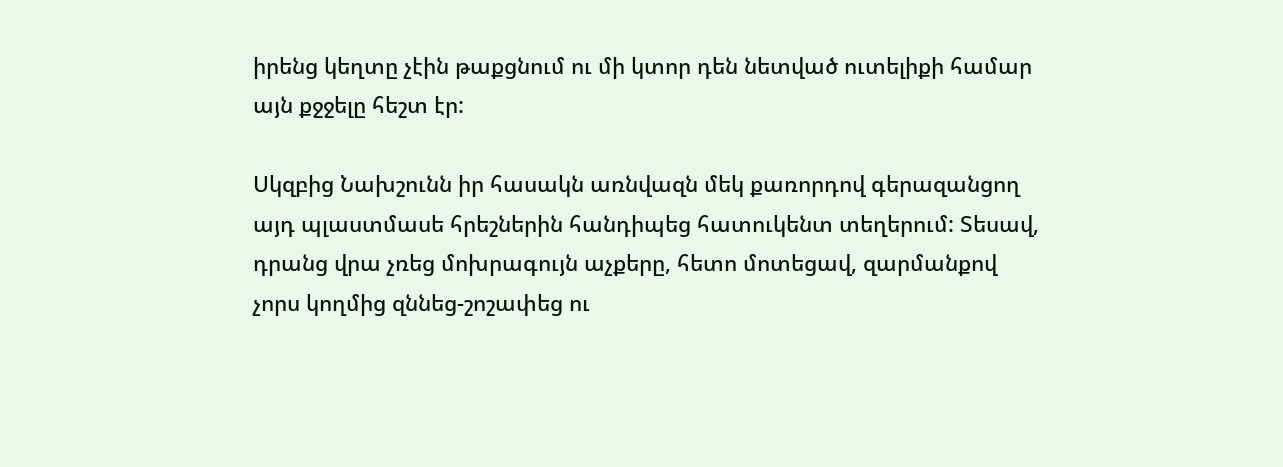իրենց կեղտը չէին թաքցնում ու մի կտոր դեն նետված ուտելիքի համար այն քջջելը հեշտ էր:

Սկզբից Նախշունն իր հասակն առնվազն մեկ քառորդով գերազանցող այդ պլաստմասե հրեշներին հանդիպեց հատուկենտ տեղերում: Տեսավ, դրանց վրա չռեց մոխրագույն աչքերը, հետո մոտեցավ, զարմանքով չորս կողմից զննեց-շոշափեց ու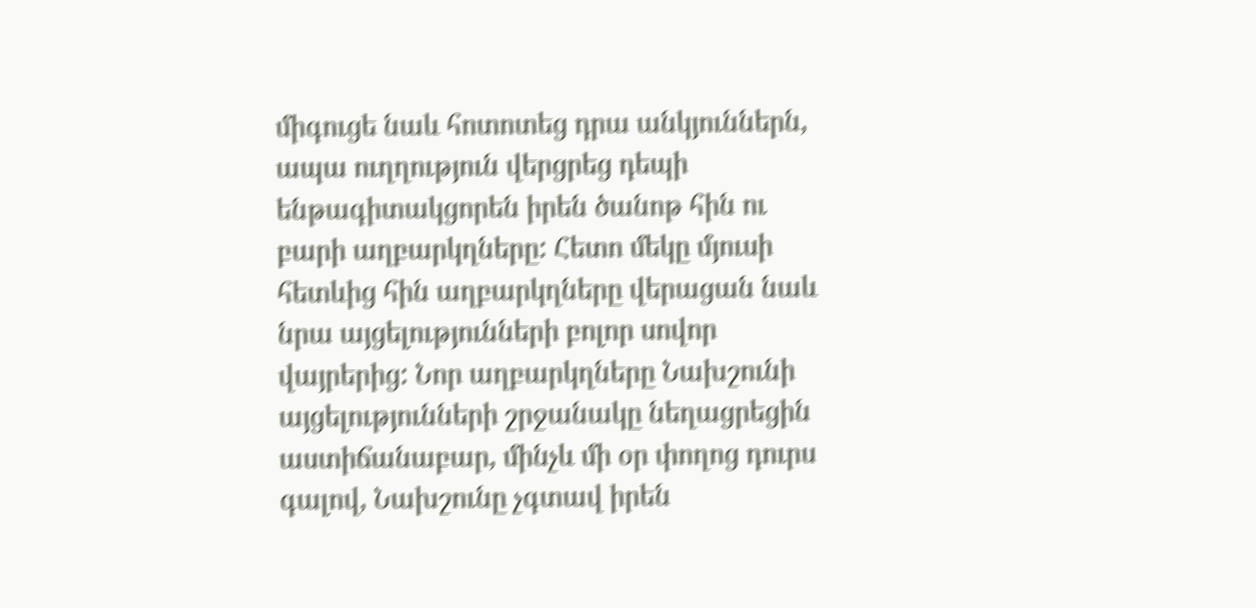միգուցե նաև հոտոտեց դրա անկյուններն, ապա ուղղություն վերցրեց դեպի ենթագիտակցորեն իրեն ծանոթ հին ու բարի աղբարկղները: Հետո մեկը մյուսի հետևից հին աղբարկղները վերացան նաև նրա այցելությունների բոլոր սովոր վայրերից: Նոր աղբարկղները Նախշունի այցելությունների շրջանակը նեղացրեցին աստիճանաբար, մինչև մի օր փողոց դուրս գալով, Նախշունը չգտավ իրեն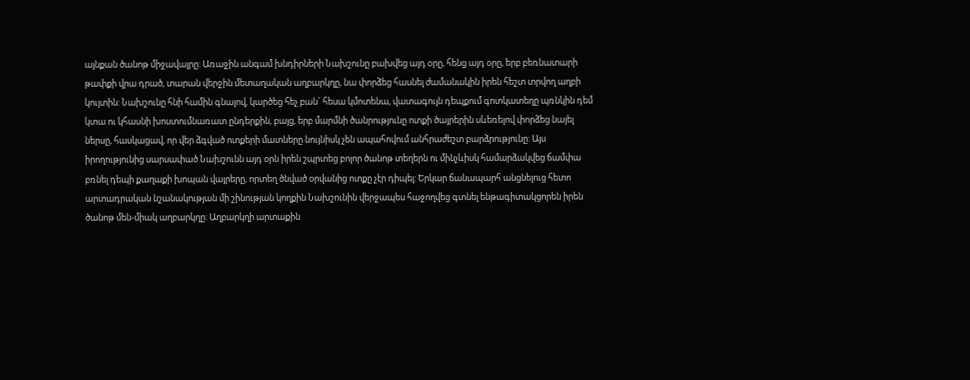այնքան ծանոթ միջավայրը: Առաջին անգամ խնդիրների Նախշունը բախվեց այդ օրը, հենց այդ օրը, երբ բեռնատարի թափքի վրա դրած, տարան վերջին մետաղական աղբարկղը, նա փորձեց հասնել ժամանակին իրեն հեշտ տրվող աղբի կույտին: Նախշունը հնի համին գնալով, կարծեց հեչ բան` հեսա կմոտենա, վատագույն դեպքում գոտկատեղը պռնկին դեմ կտա ու կհասնի խոստումնառատ ընդերքին, բայց, երբ մարմնի ծանրությունը ոտքի ծայրերին սևեռելով փորձեց նայել ներսը, հասկացավ, որ վեր ձգված ոտքերի մատները նույնիսկ չեն ապահովում անհրաժեշտ բարձրությունը: Այս իրողությունից սարսափած Նախշունն այդ օրն իրեն շպրտեց բոլոր ծանոթ տեղերն ու մինչևիսկ համարձակվեց ճամփա բռնել դեպի քաղաքի խոպան վայրերը, որտեղ ծնված օրվանից ոտքը չէր դիպել: Երկար ճանապարհ անցնելուց հետո արտադրական նշանակության մի շինության կողքին Նախշունին վերջապես հաջողվեց գտնել ենթագիտակցորեն իրեն ծանոթ մեն-միակ աղբարկղը: Աղբարկղի արտաքին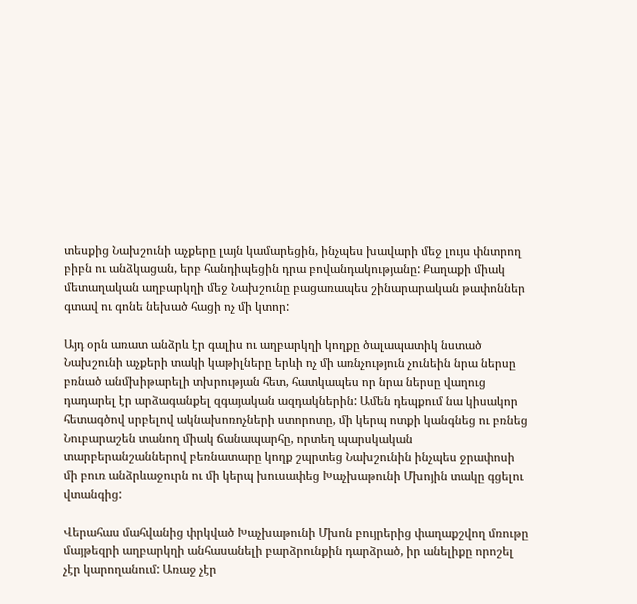տեսքից Նախշունի աչքերը լայն կամարեցին, ինչպես խավարի մեջ լույս փնտրող բիբն ու անձկացան, երբ հանդիպեցին դրա բովանդակությանը: Քաղաքի միակ մետաղական աղբարկղի մեջ Նախշունը բացառապես շինարարական թափոններ գտավ ու գոնե նեխած հացի ոչ մի կտոր:

Այդ օրն առատ անձրև էր գալիս ու աղբարկղի կողքը ծալապատիկ նստած Նախշունի աչքերի տակի կաթիլները երևի ոչ մի առնչություն չունեին նրա ներսը բռնած անմխիթարելի տխրության հետ, հատկապես որ նրա ներսը վաղուց դադարել էր արձագանքել զգայական ազդակներին: Ամեն դեպքում նա կիսակոր հետագծով սրբելով ակնախոռոչների ստորոտը, մի կերպ ոտքի կանգնեց ու բռնեց Նուբարաշեն տանող միակ ճանապարհը, որտեղ պարսկական տարբերանշաններով բեռնատարը կողք շպրտեց Նախշունին ինչպես ջրափոսի մի բուռ անձրևաջուրն ու մի կերպ խուսափեց Խաչխաթունի Մխոյին տակը գցելու վտանգից:

Վերահաս մահվանից փրկված Խաչխաթունի Մխոն բույրերից փաղաքշվող մռութը մայթեզրի աղբարկղի անհասանելի բարձրունքին դարձրած, իր անելիքը որոշել չէր կարողանում: Առաջ չէր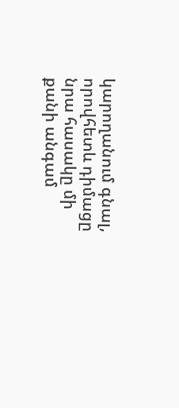կարողանում գնալ, որովհետև դիմացը նրա հասակը մի քանի անգամ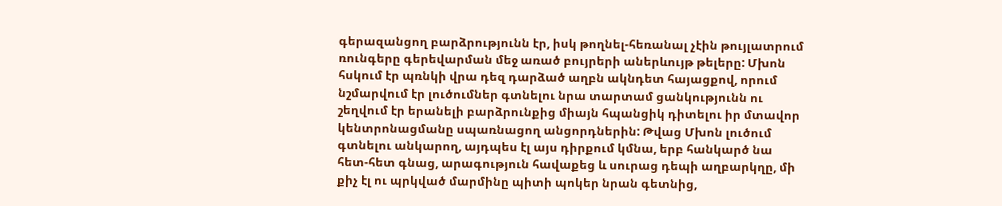գերազանցող բարձրությունն էր, իսկ թողնել-հեռանալ չէին թույլատրում ռունգերը գերեվարման մեջ առած բույրերի աներևույթ թելերը: Մխոն հսկում էր պռնկի վրա դեզ դարձած աղբն ակնդետ հայացքով, որում նշմարվում էր լուծումներ գտնելու նրա տարտամ ցանկությունն ու շեղվում էր երանելի բարձրունքից միայն հպանցիկ դիտելու իր մտավոր կենտրոնացմանը սպառնացող անցորդներին: Թվաց Մխոն լուծում գտնելու անկարող, այդպես էլ այս դիրքում կմնա, երբ հանկարծ նա հետ-հետ գնաց, արագություն հավաքեց և սուրաց դեպի աղբարկղը, մի քիչ էլ ու պրկված մարմինը պիտի պոկեր նրան գետնից,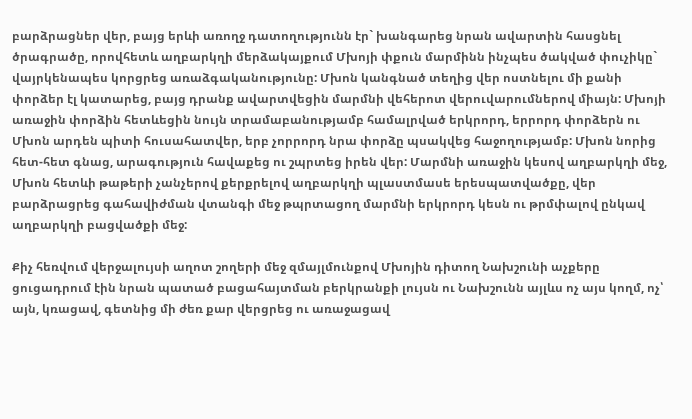բարձրացներ վեր, բայց երևի առողջ դատողությունն էր` խանգարեց նրան ավարտին հասցնել ծրագրածը, որովհետև աղբարկղի մերձակայքում Մխոյի փքուն մարմինն ինչպես ծակված փուչիկը` վայրկենապես կորցրեց առաձգականությունը: Մխոն կանգնած տեղից վեր ոստնելու մի քանի փորձեր էլ կատարեց, բայց դրանք ավարտվեցին մարմնի վեհերոտ վերուվարումներով միայն: Մխոյի առաջին փորձին հետևեցին նույն տրամաբանությամբ համալրված երկրորդ, երրորդ փորձերն ու Մխոն արդեն պիտի հուսահատվեր, երբ չորրորդ նրա փորձը պսակվեց հաջողությամբ: Մխոն նորից հետ-հետ գնաց, արագություն հավաքեց ու շպրտեց իրեն վեր: Մարմնի առաջին կեսով աղբարկղի մեջ, Մխոն հետևի թաթերի չանչերով քերքրելով աղբարկղի պլաստմասե երեսպատվածքը, վեր բարձրացրեց գահավիժման վտանգի մեջ թպրտացող մարմնի երկրորդ կեսն ու թրմփալով ընկավ աղբարկղի բացվածքի մեջ:

Քիչ հեռվում վերջալույսի աղոտ շողերի մեջ զմայլմունքով Մխոյին դիտող Նախշունի աչքերը ցուցադրում էին նրան պատած բացահայտման բերկրանքի լույսն ու Նախշունն այլևս ոչ այս կողմ, ոչ՝ այն, կռացավ, գետնից մի ժեռ քար վերցրեց ու առաջացավ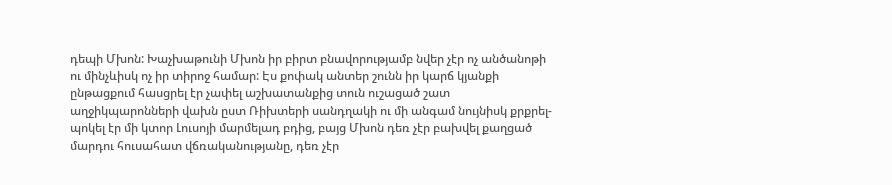դեպի Մխոն: Խաչխաթունի Մխոն իր բիրտ բնավորությամբ նվեր չէր ոչ անծանոթի ու մինչևիսկ ոչ իր տիրոջ համար: Էս քոփակ անտեր շունն իր կարճ կյանքի ընթացքում հասցրել էր չափել աշխատանքից տուն ուշացած շատ աղջիկպարոնների վախն ըստ Ռիխտերի սանդղակի ու մի անգամ նույնիսկ քրքրել-պոկել էր մի կտոր Լուսոյի մարմելադ բդից, բայց Մխոն դեռ չէր բախվել քաղցած մարդու հուսահատ վճռականությանը, դեռ չէր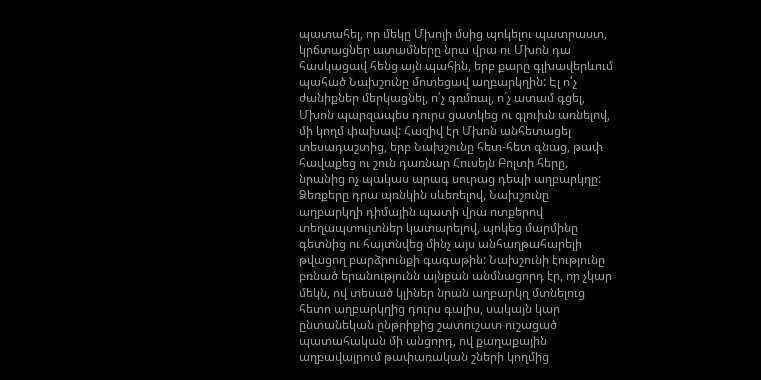պատահել, որ մեկը Մխոյի մսից պոկելու պատրաստ, կրճտացներ ատամները նրա վրա ու Մխոն դա հասկացավ հենց այն պահին, երբ քարը գլխավերևում պահած Նախշունը մոտեցավ աղբարկղին: Էլ ո՛չ ժանիքներ մերկացնել, ո՛չ գռմռալ, ո´չ ատամ գցել, Մխոն պարզապես դուրս ցատկեց ու գլուխն առնելով, մի կողմ փախավ: Հազիվ էր Մխոն անհետացել տեսադաշտից, երբ Նախշունը հետ-հետ գնաց, թափ հավաքեց ու շուն դառնար Հուսեյն Բոլտի հերը, նրանից ոչ պակաս արագ սուրաց դեպի աղբարկղը: Ձեռքերը դրա պռնկին սևեռելով, Նախշունը աղբարկղի դիմային պատի վրա ոտքերով տեղապտույտներ կատարելով, պոկեց մարմինը գետնից ու հայտնվեց մինչ այս անհաղթահարելի թվացող բարձրունքի գագաթին: Նախշունի էությունը բռնած երանությունն այնքան անմնացորդ էր, որ չկար մեկն, ով տեսած կլիներ նրան աղբարկղ մտնելուց հետո աղբարկղից դուրս գալիս, սակայն կար ընտանեկան ընթրիքից շատուշատ ուշացած պատահական մի անցորդ, ով քաղաքային աղբավայրում թափառական շների կողմից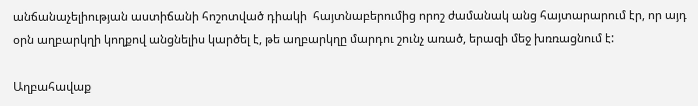անճանաչելիության աստիճանի հոշոտված դիակի  հայտնաբերումից որոշ ժամանակ անց հայտարարում էր, որ այդ օրն աղբարկղի կողքով անցնելիս կարծել է, թե աղբարկղը մարդու շունչ առած, երազի մեջ խռռացնում է:

Աղբահավաք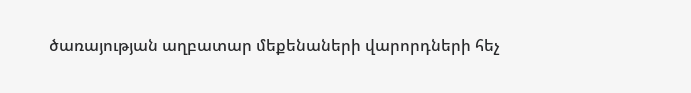ծառայության աղբատար մեքենաների վարորդների հեչ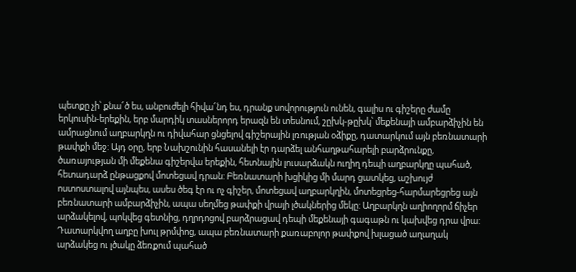պետքը չի՝ քնա՜ծ ես, անբուժելի հիվա՜նդ ես, դրանք սովորություն ունեն, գալիս ու գիշերը ժամը երկուսին-երեքին, երբ մարդիկ տասներորդ երազն են տեսնում, շըխկ-թըխկ՝ մեքենայի ամբարձիչին են ամրացնում աղբարկղն ու դիվահար ցնցելով գիշերային լռության օձիքը, դատարկում այն բեռնատարի թափքի մեջ: Այդ օրը, երբ Նախշունին հասանելի էր դարձել անհաղթահարելի բարձրունքը, ծառայության մի մեքենա գիշերվա երեքին, հետնային լուսարձակն ուղիղ դեպի աղբարկղը պահած, հետադարձ ընթացքով մոտեցավ դրան: Բեռնատարի խցիկից մի մարդ ցատկեց, աշխույժ ոստոստալով այնպես, ասես ծեգ էր ու ոչ գիշեր, մոտեցավ աղբարկղին, մոտեցրեց-հարմարեցրեց այն բեռնատարի ամբարձիչին, ապա սեղմեց թափքի վրայի լծակներից մեկը: Աղբարկղն աղիողորմ ճիչեր արձակելով, պոկվեց գետնից, դղրդոցով բարձրացավ դեպի մեքենայի գագաթն ու կախվեց դրա վրա: Դատարկվող աղբը խուլ թրմփոց, ապա բեռնատարի քառաբոլոր թափքով խլացած աղաղակ արձակեց ու լծակը ձեռքում պահած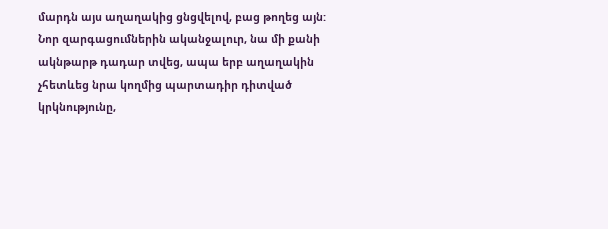մարդն այս աղաղակից ցնցվելով, բաց թողեց այն: Նոր զարգացումներին ականջալուր, նա մի քանի ակնթարթ դադար տվեց, ապա երբ աղաղակին չհետևեց նրա կողմից պարտադիր դիտված կրկնությունը,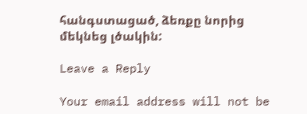հանգստացած, ձեռքը նորից մեկնեց լծակին:

Leave a Reply

Your email address will not be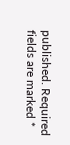published. Required fields are marked *